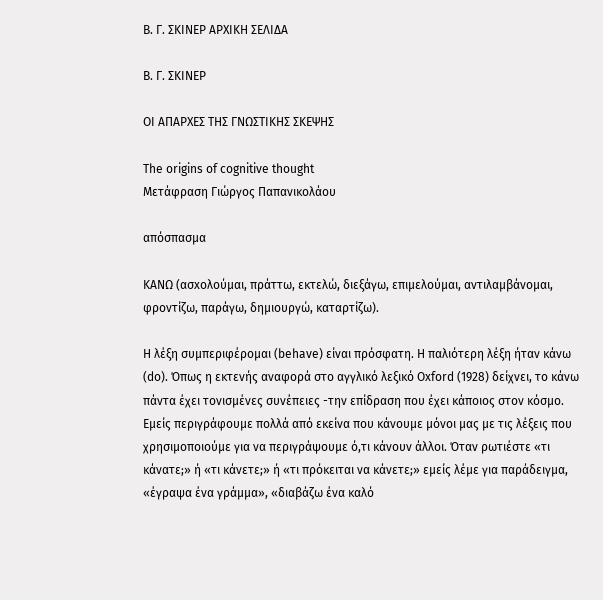Β. Γ. ΣΚΙΝΕΡ ΑΡΧΙΚΗ ΣΕΛΙΔΑ

Β. Γ. ΣΚΙΝΕΡ

ΟΙ ΑΠΑΡΧΕΣ ΤΗΣ ΓΝΩΣΤΙΚΗΣ ΣΚΕΨΗΣ

The origins of cognitive thought
Μετάφραση Γιώργος Παπανικολάου

απόσπασμα

ΚΑΝΩ (ασxολούµαι, πράττω, εκτελώ, διεξάγω, επιµελούµαι, αντιλαµβάνοµαι, φροντίζω, παράγω, δηµιουργώ, καταρτίζω).

Η λέξη συµπεριφέροµαι (behave) είναι πρόσφατη. Η παλιότερη λέξη ήταν κάνω (do). Όπως η εκτενής αναφορά στο αγγλικό λεξικό Oxford (1928) δείχνει, το κάνω πάντα έχει τονισµένες συνέπειες -την επίδραση που έχει κάποιος στον κόσµο. Εµείς περιγράφουµε πολλά από εκείνα που κάνουµε µόνοι µας µε τις λέξεις που χρησιµοποιούµε για να περιγράψουµε ό,τι κάνουν άλλοι. Όταν ρωτιέστε «τι κάνατε;» ή «τι κάνετε;» ή «τι πρόκειται να κάνετε;» εµείς λέµε για παράδειγµα, «έγραψα ένα γράµµα», «διαβάζω ένα καλό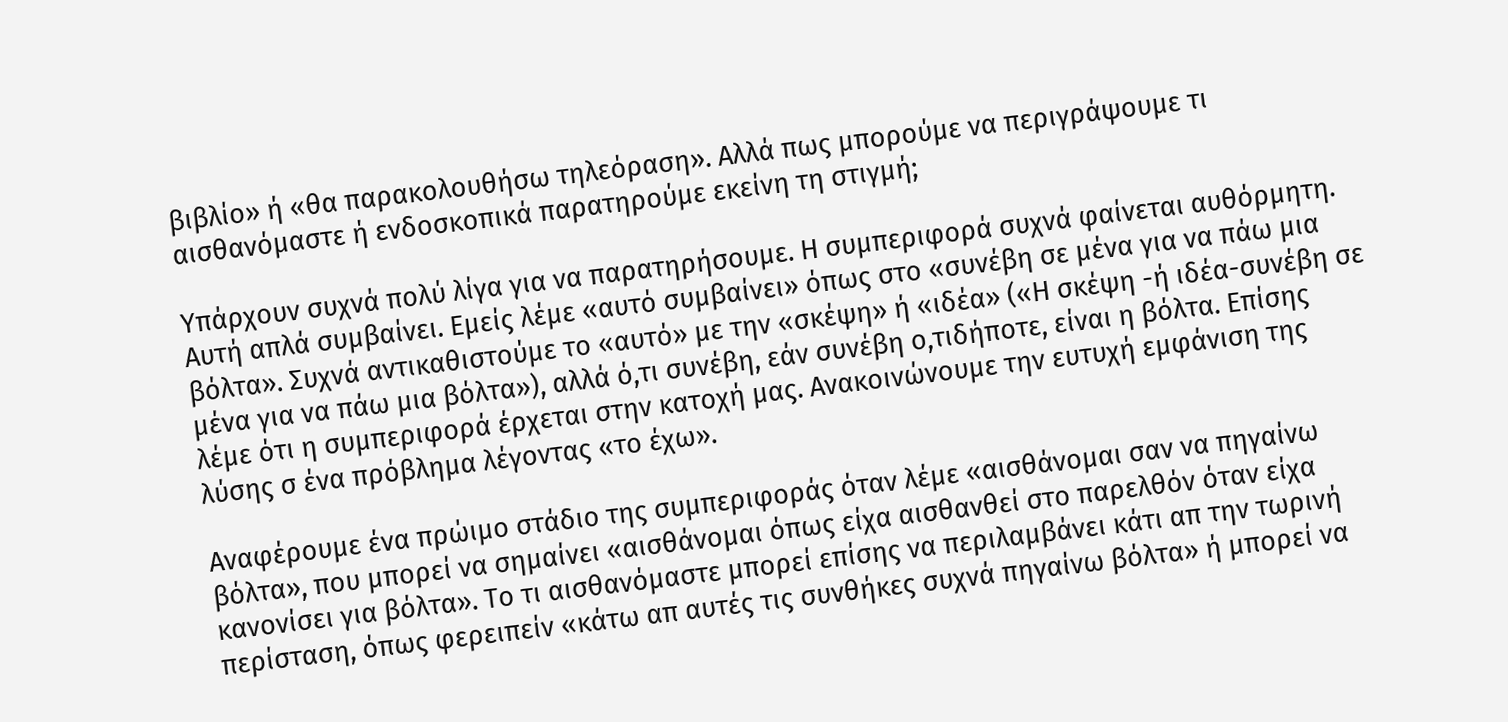βιβλίο» ή «θα παρακολουθήσω τηλεόραση». Αλλά πως µπορούµε να περιγράψουµε τι αισθανόµαστε ή ενδοσκοπικά παρατηρούµε εκείνη τη στιγµή;

Υπάρχουν συχνά πολύ λίγα για να παρατηρήσουµε. Η συµπεριφορά συχνά φαίνεται αυθόρµητη. Αυτή απλά συµβαίνει. Εµείς λέµε «αυτό συµβαίνει» όπως στο «συνέβη σε µένα για να πάω µια βόλτα». Συχνά αντικαθιστούµε το «αυτό» µε την «σκέψη» ή «ιδέα» («Η σκέψη -ή ιδέα-συνέβη σε µένα για να πάω µια βόλτα»), αλλά ό,τι συνέβη, εάν συνέβη ο,τιδήποτε, είναι η βόλτα. Επίσης λέµε ότι η συµπεριφορά έρχεται στην κατοχή µας. Ανακοινώνουµε την ευτυχή εµφάνιση της λύσης σ ένα πρόβληµα λέγοντας «το έχω».

Αναφέρουµε ένα πρώιµο στάδιο της συµπεριφοράς όταν λέµε «αισθάνοµαι σαν να πηγαίνω βόλτα», που µπορεί να σηµαίνει «αισθάνοµαι όπως είχα αισθανθεί στο παρελθόν όταν είχα κανονίσει για βόλτα». Το τι αισθανόµαστε µπορεί επίσης να περιλαµβάνει κάτι απ την τωρινή περίσταση, όπως φερειπείν «κάτω απ αυτές τις συνθήκες συχνά πηγαίνω βόλτα» ή µπορεί να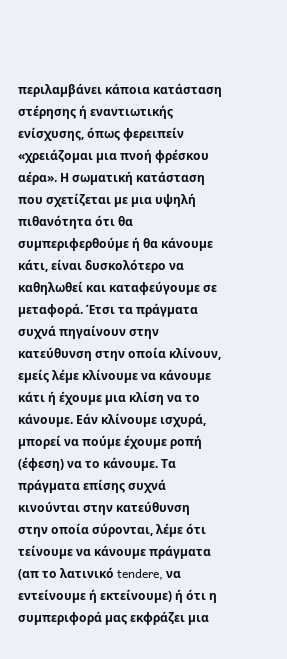περιλαµβάνει κάποια κατάσταση στέρησης ή εναντιωτικής ενίσχυσης, όπως φερειπείν «χρειάζοµαι µια πνοή φρέσκου αέρα». Η σωµατική κατάσταση που σχετίζεται µε µια υψηλή πιθανότητα ότι θα συµπεριφερθούµε ή θα κάνουµε κάτι, είναι δυσκολότερο να καθηλωθεί και καταφεύγουµε σε µεταφορά. Έτσι τα πράγµατα συχνά πηγαίνουν στην κατεύθυνση στην οποία κλίνουν, εµείς λέµε κλίνουµε να κάνουµε κάτι ή έχουµε µια κλίση να το κάνουµε. Εάν κλίνουµε ισχυρά, µπορεί να πούµε έχουµε ροπή (έφεση) να το κάνουµε. Τα πράγµατα επίσης συχνά κινούνται στην κατεύθυνση στην οποία σύρονται, λέµε ότι τείνουµε να κάνουµε πράγµατα (απ το λατινικό tendere, να εντείνουµε ή εκτείνουµε) ή ότι η συµπεριφορά µας εκφράζει µια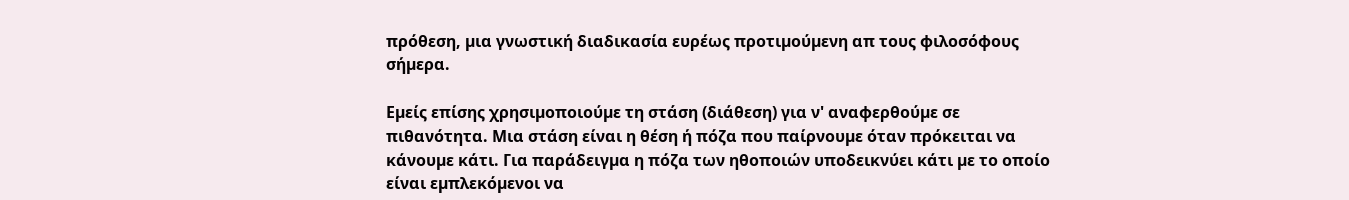πρόθεση, µια γνωστική διαδικασία ευρέως προτιµούµενη απ τους φιλοσόφους σήµερα.

Εµείς επίσης χρησιµοποιούµε τη στάση (διάθεση) για ν' αναφερθούµε σε πιθανότητα. Μια στάση είναι η θέση ή πόζα που παίρνουµε όταν πρόκειται να κάνουµε κάτι. Για παράδειγµα η πόζα των ηθοποιών υποδεικνύει κάτι µε το οποίο είναι εµπλεκόµενοι να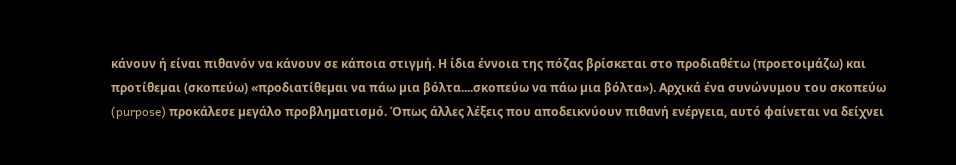κάνουν ή είναι πιθανόν να κάνουν σε κάποια στιγµή. Η ίδια έννοια της πόζας βρίσκεται στο προδιαθέτω (προετοιµάζω) και προτίθεµαι (σκοπεύω) «προδιατίθεµαι να πάω µια βόλτα....σκοπεύω να πάω µια βόλτα»). Αρχικά ένα συνώνυμου του σκοπεύω (purpose) προκάλεσε µεγάλο προβληµατισµό. Όπως άλλες λέξεις που αποδεικνύουν πιθανή ενέργεια, αυτό φαίνεται να δείχνει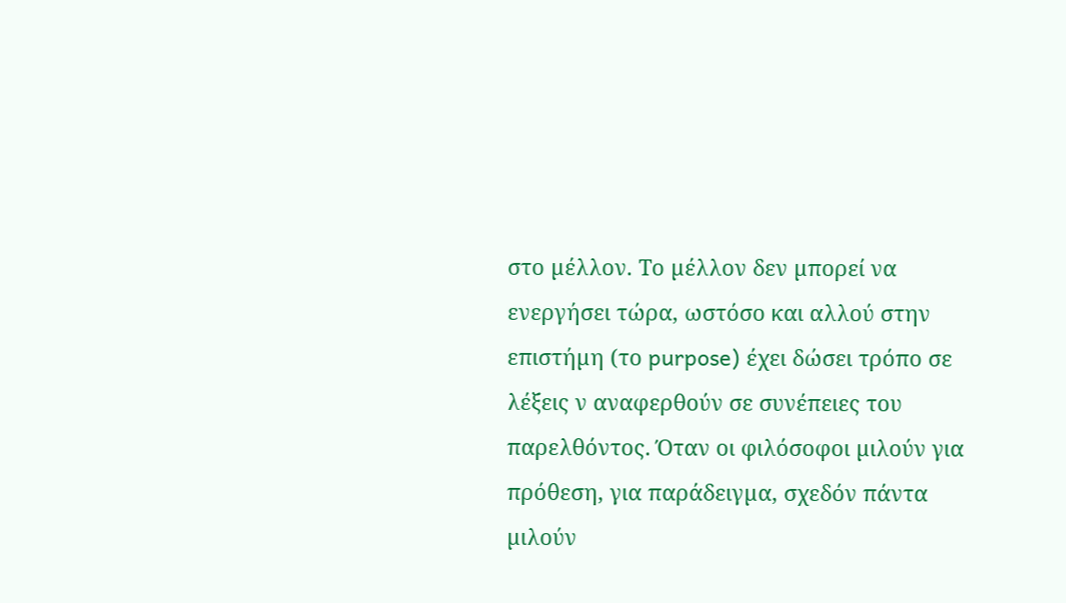στο µέλλον. Το µέλλον δεν µπορεί να ενεργήσει τώρα, ωστόσο και αλλού στην επιστήµη (το purpose) έχει δώσει τρόπο σε λέξεις ν αναφερθούν σε συνέπειες του παρελθόντος. Όταν οι φιλόσοφοι µιλούν για πρόθεση, για παράδειγµα, σχεδόν πάντα µιλούν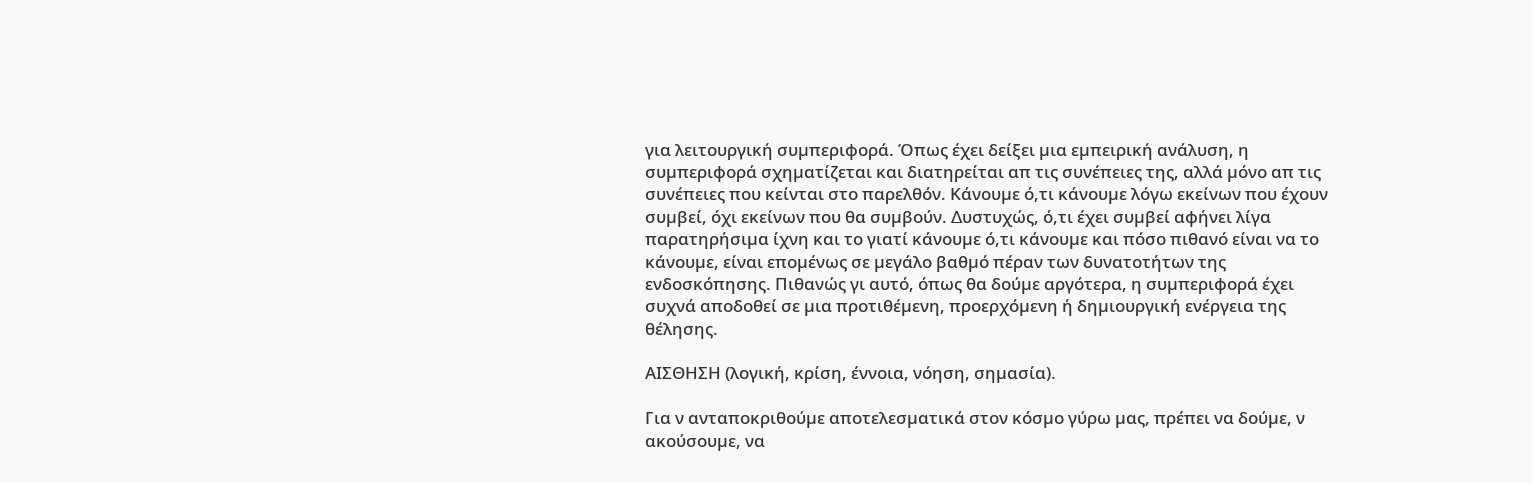για λειτουργική συµπεριφορά. Όπως έχει δείξει µια εµπειρική ανάλυση, η συµπεριφορά σχηµατίζεται και διατηρείται απ τις συνέπειες της, αλλά µόνο απ τις συνέπειες που κείνται στο παρελθόν. Κάνουµε ό,τι κάνουµε λόγω εκείνων που έχουν συµβεί, όχι εκείνων που θα συµβούν. ∆υστυχώς, ό,τι έχει συµβεί αφήνει λίγα παρατηρήσιµα ίχνη και το γιατί κάνουµε ό,τι κάνουµε και πόσο πιθανό είναι να το κάνουµε, είναι εποµένως σε µεγάλο βαθµό πέραν των δυνατοτήτων της ενδοσκόπησης. Πιθανώς γι αυτό, όπως θα δούµε αργότερα, η συµπεριφορά έχει συχνά αποδοθεί σε µια προτιθέµενη, προερχόµενη ή δηµιουργική ενέργεια της θέλησης.

ΑΙΣΘΗΣΗ (λογική, κρίση, έννοια, νόηση, σηµασία).

Για ν ανταποκριθούµε αποτελεσµατικά στον κόσµο γύρω µας, πρέπει να δούµε, ν ακούσουµε, να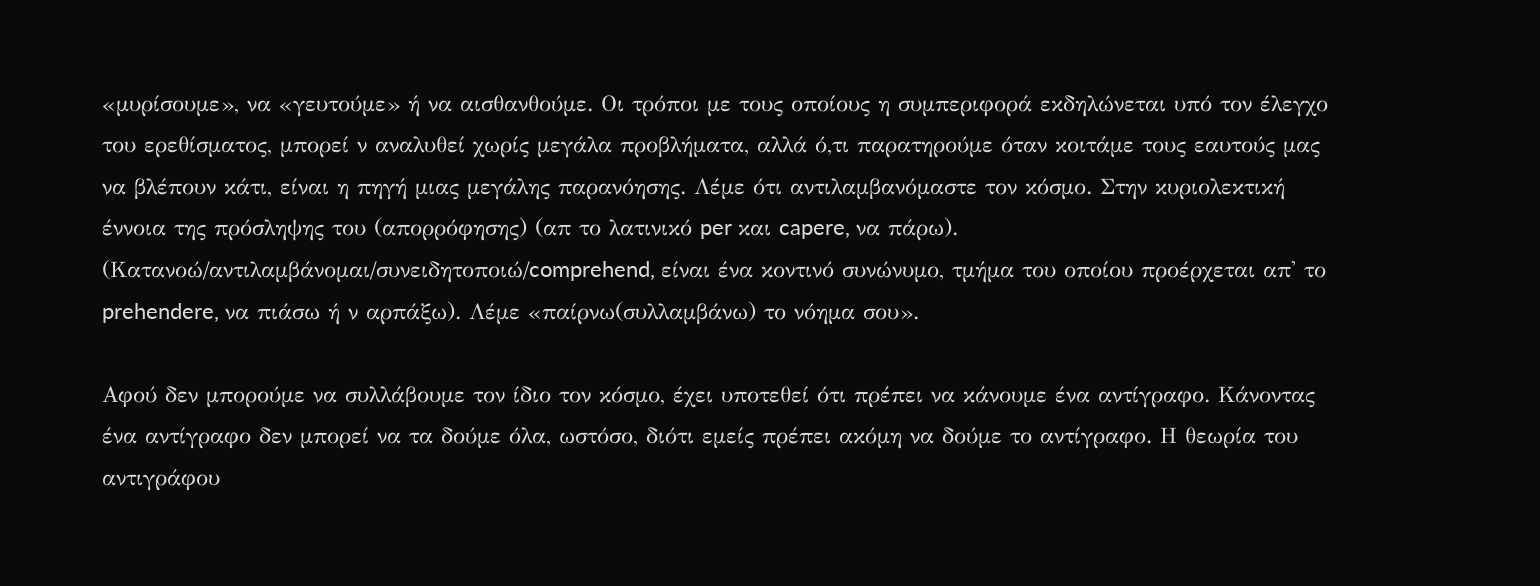«µυρίσουµε», να «γευτούµε» ή να αισθανθούµε. Οι τρόποι µε τους οποίους η συµπεριφορά εκδηλώνεται υπό τον έλεγχο του ερεθίσµατος, µπορεί ν αναλυθεί χωρίς µεγάλα προβλήµατα, αλλά ό,τι παρατηρούµε όταν κοιτάµε τους εαυτούς µας να βλέπουν κάτι, είναι η πηγή µιας µεγάλης παρανόησης. Λέµε ότι αντιλαµβανόµαστε τον κόσµο. Στην κυριολεκτική έννοια της πρόσληψης του (απορρόφησης) (απ το λατινικό per και capere, να πάρω). (Κατανοώ/αντιλαµβάνοµαι/συνειδητοποιώ/comprehend, είναι ένα κοντινό συνώνυµο, τµήµα του οποίου προέρχεται απ' το prehendere, να πιάσω ή ν αρπάξω). Λέµε «παίρνω(συλλαµβάνω) το νόηµα σου».

Αφού δεν µπορούµε να συλλάβουµε τον ίδιο τον κόσµο, έχει υποτεθεί ότι πρέπει να κάνουµε ένα αντίγραφο. Κάνοντας ένα αντίγραφο δεν µπορεί να τα δούµε όλα, ωστόσο, διότι εµείς πρέπει ακόµη να δούµε το αντίγραφο. Η θεωρία του αντιγράφου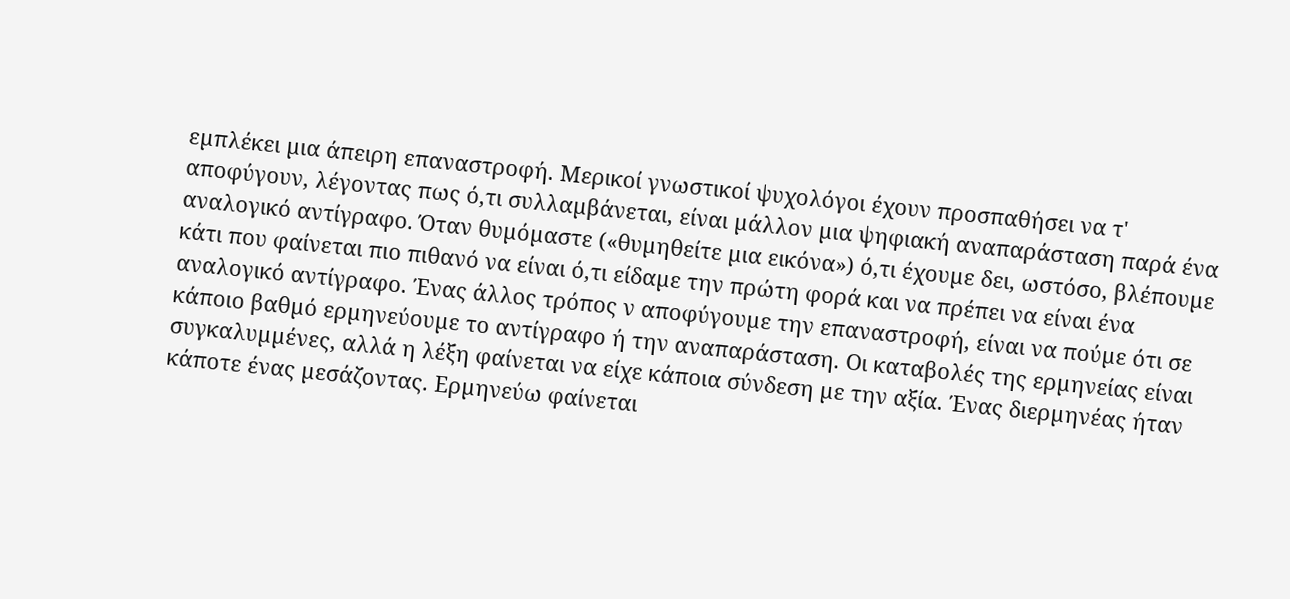εµπλέκει µια άπειρη επαναστροφή. Μερικοί γνωστικοί ψυχολόγοι έχουν προσπαθήσει να τ' αποφύγουν, λέγοντας πως ό,τι συλλαµβάνεται, είναι µάλλον µια ψηφιακή αναπαράσταση παρά ένα αναλογικό αντίγραφο. Όταν θυµόµαστε («θυµηθείτε µια εικόνα») ό,τι έχουµε δει, ωστόσο, βλέπουµε κάτι που φαίνεται πιο πιθανό να είναι ό,τι είδαµε την πρώτη φορά και να πρέπει να είναι ένα αναλογικό αντίγραφο. Ένας άλλος τρόπος ν αποφύγουµε την επαναστροφή, είναι να πούµε ότι σε κάποιο βαθµό ερµηνεύουµε το αντίγραφο ή την αναπαράσταση. Οι καταβολές της ερµηνείας είναι συγκαλυµµένες, αλλά η λέξη φαίνεται να είχε κάποια σύνδεση µε την αξία. Ένας διερµηνέας ήταν κάποτε ένας µεσάζοντας. Ερµηνεύω φαίνεται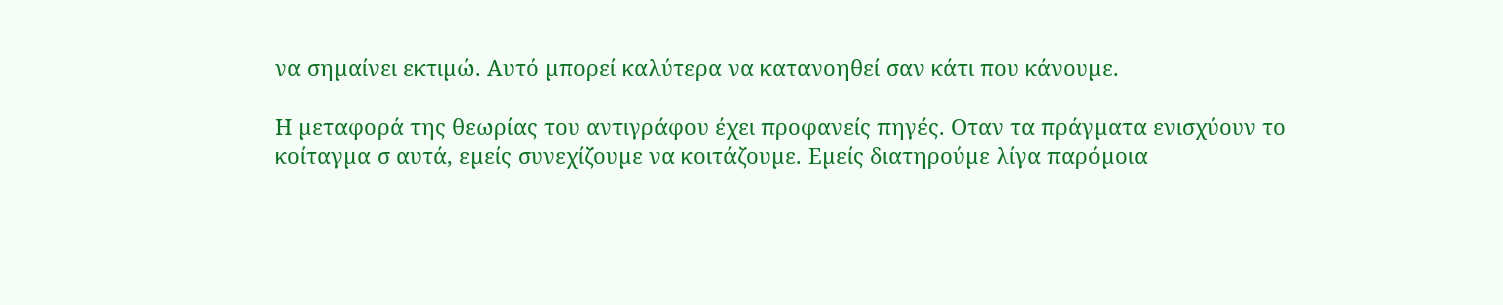να σηµαίνει εκτιµώ. Αυτό µπορεί καλύτερα να κατανοηθεί σαν κάτι που κάνουµε.

Η µεταφορά της θεωρίας του αντιγράφου έχει προφανείς πηγές. Οταν τα πράγµατα ενισχύουν το κοίταγµα σ αυτά, εµείς συνεχίζουµε να κοιτάζουµε. Εµείς διατηρούµε λίγα παρόµοια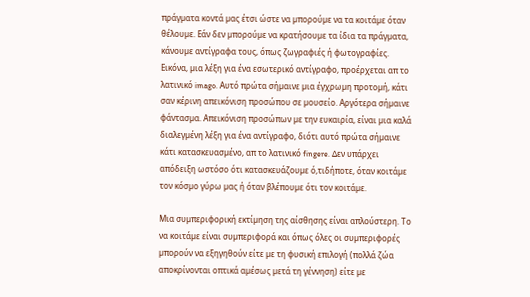πράγµατα κοντά µας έτσι ώστε να µπορούµε να τα κοιτάµε όταν θέλουµε. Εάν δεν µπορούµε να κρατήσουµε τα ίδια τα πράγµατα, κάνουµε αντίγραφα τους, όπως ζωγραφιές ή φωτογραφίες. Εικόνα, µια λέξη για ένα εσωτερικό αντίγραφο, προέρχεται απ το λατινικό imago. Αυτό πρώτα σήµαινε µια έγχρωµη προτοµή, κάτι σαν κέρινη απεικόνιση προσώπου σε µουσείο. Αργότερα σήµαινε φάντασµα. Απεικόνιση προσώπων µε την ευκαιρία, είναι µια καλά διαλεγµένη λέξη για ένα αντίγραφο, διότι αυτό πρώτα σήµαινε κάτι κατασκευασµένο, απ το λατινικό fingere. ∆εν υπάρχει απόδειξη ωστόσο ότι κατασκευάζουµε ό,τιδήποτε, όταν κοιτάµε τον κόσµο γύρω µας ή όταν βλέπουµε ότι τον κοιτάµε.

Μια συµπεριφορική εκτίµηση της αίσθησης είναι απλούστερη. Το να κοιτάµε είναι συµπεριφορά και όπως όλες οι συµπεριφορές µπορούν να εξηγηθούν είτε µε τη φυσική επιλογή (πολλά ζώα αποκρίνονται οπτικά αµέσως µετά τη γέννηση) είτε µε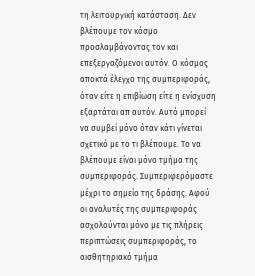τη λειτουργική κατάσταση. ∆εν βλέπουµε τον κόσµο προσλαµβάνοντας τον και επεξεργαζόµενοι αυτόν. Ο κόσµος αποκτά έλεγχο της συµπεριφοράς, όταν είτε η επιβίωση είτε η ενίσχυση εξαρτάται απ αυτόν. Αυτό µπορεί να συµβεί µόνο όταν κάτι γίνεται σχετικό µε το τι βλέπουµε. Το να βλέπουµε είναι µόνο τµήµα της συµπεριφοράς. Συµπεριφερόµαστε µέχρι το σηµείο της δράσης. Αφού οι αναλυτές της συµπεριφοράς ασχολούνται µόνο µε τις πλήρεις περιπτώσεις συµπεριφοράς, το αισθητηριακό τµήµα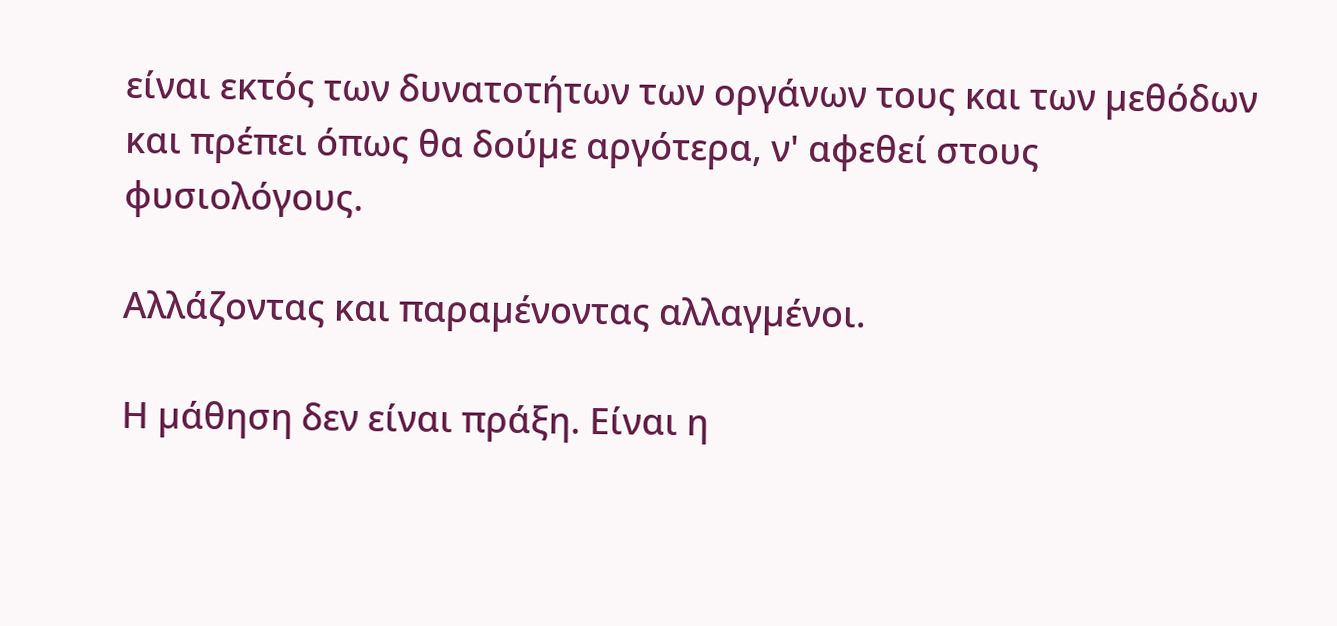είναι εκτός των δυνατοτήτων των οργάνων τους και των µεθόδων και πρέπει όπως θα δούµε αργότερα, ν' αφεθεί στους φυσιολόγους.

Αλλάζοντας και παραµένοντας αλλαγµένοι.

Η µάθηση δεν είναι πράξη. Είναι η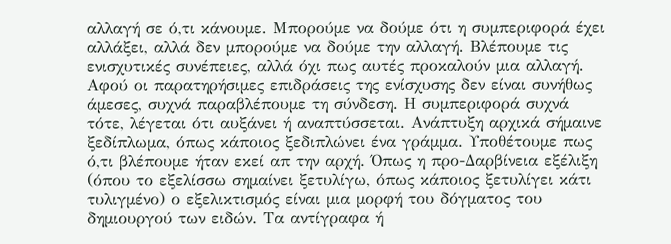αλλαγή σε ό,τι κάνουµε. Μπορούµε να δούµε ότι η συµπεριφορά έχει αλλάξει, αλλά δεν µπορούµε να δούµε την αλλαγή. Βλέπουµε τις ενισχυτικές συνέπειες, αλλά όχι πως αυτές προκαλούν µια αλλαγή. Αφού οι παρατηρήσιµες επιδράσεις της ενίσχυσης δεν είναι συνήθως άµεσες, συχνά παραβλέπουµε τη σύνδεση. Η συµπεριφορά συχνά τότε, λέγεται ότι αυξάνει ή αναπτύσσεται. Ανάπτυξη αρχικά σήµαινε ξεδίπλωµα, όπως κάποιος ξεδιπλώνει ένα γράµµα. Υποθέτουµε πως ό,τι βλέπουµε ήταν εκεί απ την αρχή. Όπως η προ-∆αρβίνεια εξέλιξη (όπου το εξελίσσω σηµαίνει ξετυλίγω, όπως κάποιος ξετυλίγει κάτι τυλιγµένο) ο εξελικτισµός είναι µια µορφή του δόγµατος του δηµιουργού των ειδών. Τα αντίγραφα ή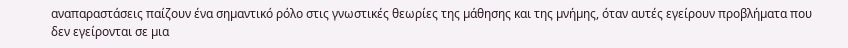αναπαραστάσεις παίζουν ένα σηµαντικό ρόλο στις γνωστικές θεωρίες της µάθησης και της µνήµης, όταν αυτές εγείρουν προβλήµατα που δεν εγείρονται σε µια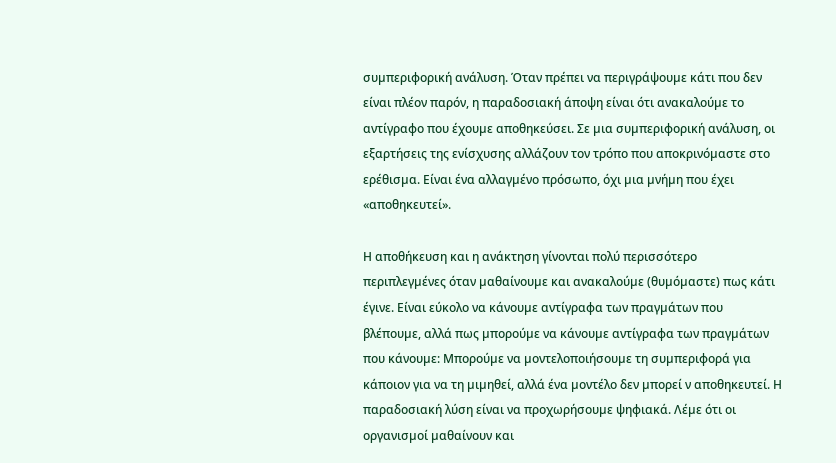συµπεριφορική ανάλυση. Όταν πρέπει να περιγράψουµε κάτι που δεν είναι πλέον παρόν, η παραδοσιακή άποψη είναι ότι ανακαλούµε το αντίγραφο που έχουµε αποθηκεύσει. Σε µια συµπεριφορική ανάλυση, οι εξαρτήσεις της ενίσχυσης αλλάζουν τον τρόπο που αποκρινόµαστε στο ερέθισµα. Είναι ένα αλλαγµένο πρόσωπο, όχι µια µνήµη που έχει «αποθηκευτεί».

Η αποθήκευση και η ανάκτηση γίνονται πολύ περισσότερο περιπλεγµένες όταν µαθαίνουµε και ανακαλούµε (θυµόµαστε) πως κάτι έγινε. Είναι εύκολο να κάνουµε αντίγραφα των πραγµάτων που βλέπουµε, αλλά πως µπορούµε να κάνουµε αντίγραφα των πραγµάτων που κάνουµε: Μπορούµε να µοντελοποιήσουµε τη συµπεριφορά για κάποιον για να τη µιµηθεί, αλλά ένα µοντέλο δεν µπορεί ν αποθηκευτεί. Η παραδοσιακή λύση είναι να προχωρήσουµε ψηφιακά. Λέµε ότι οι οργανισµοί µαθαίνουν και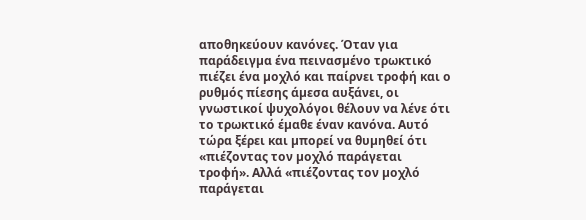αποθηκεύουν κανόνες. Όταν για παράδειγµα ένα πεινασµένο τρωκτικό πιέζει ένα µοχλό και παίρνει τροφή και ο ρυθµός πίεσης άµεσα αυξάνει, οι γνωστικοί ψυχολόγοι θέλουν να λένε ότι το τρωκτικό έµαθε έναν κανόνα. Αυτό τώρα ξέρει και µπορεί να θυµηθεί ότι «πιέζοντας τον µοχλό παράγεται τροφή». Αλλά «πιέζοντας τον µοχλό παράγεται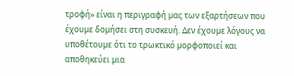τροφή» είναι η περιγραφή µας των εξαρτήσεων που έχουµε δοµήσει στη συσκευή. ∆εν έχουµε λόγους να υποθέτουµε ότι το τρωκτικό µορφοποιεί και αποθηκεύει µια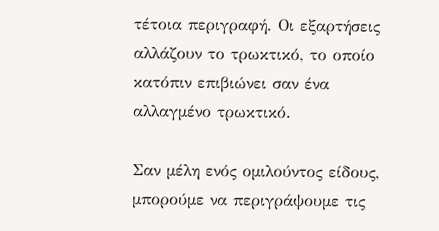τέτοια περιγραφή. Οι εξαρτήσεις αλλάζουν το τρωκτικό, το οποίο κατόπιν επιβιώνει σαν ένα αλλαγµένο τρωκτικό.

Σαν µέλη ενός οµιλούντος είδους, µπορούµε να περιγράψουµε τις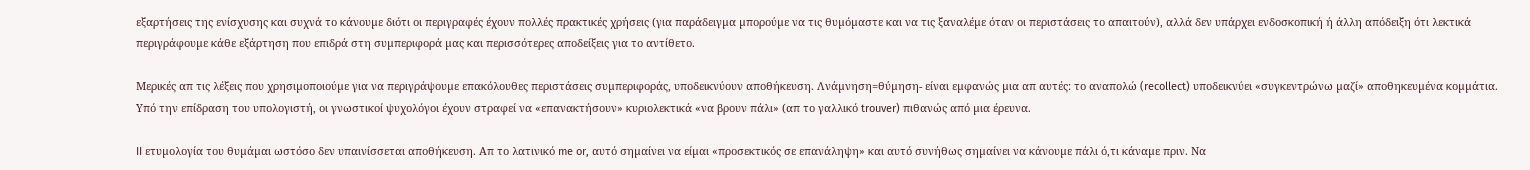εξαρτήσεις της ενίσχυσης και συχνά το κάνουµε διότι οι περιγραφές έχουν πολλές πρακτικές χρήσεις (για παράδειγµα µπορούµε να τις θυµόµαστε και να τις ξαναλέµε όταν οι περιστάσεις το απαιτούν), αλλά δεν υπάρχει ενδοσκοπική ή άλλη απόδειξη ότι λεκτικά περιγράφουµε κάθε εξάρτηση που επιδρά στη συµπεριφορά µας και περισσότερες αποδείξεις για το αντίθετο.

Μερικές απ τις λέξεις που χρησιµοποιούµε για να περιγράψουµε επακόλουθες περιστάσεις συµπεριφοράς, υποδεικνύουν αποθήκευση. Λνάµνηση=θύµηση- είναι εµφανώς µια απ αυτές: το αναπολώ (recollect) υποδεικνύει «συγκεντρώνω µαζί» αποθηκευµένα κοµµάτια. Υπό την επίδραση του υπολογιστή, οι γνωστικοί ψυχολόγοι έχουν στραφεί να «επανακτήσουν» κυριολεκτικά «να βρουν πάλι» (απ το γαλλικό trouver) πιθανώς από µια έρευνα.

II ετυµολογία του θυµάµαι ωστόσο δεν υπαινίσσεται αποθήκευση. Απ το λατινικό me or, αυτό σηµαίνει να είµαι «προσεκτικός σε επανάληψη» και αυτό συνήθως σηµαίνει να κάνουµε πάλι ό,τι κάναµε πριν. Να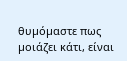θυµόµαστε πως µοιάζει κάτι, είναι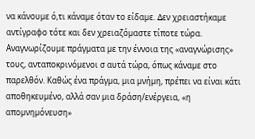να κάνουµε ό,τι κάναµε όταν το είδαµε. ∆εν χρειαστήκαµε αντίγραφο τότε και δεν χρειαζόµαστε τίποτε τώρα. Αναγνωρίζουµε πράγµατα µε την έννοια της «αναγνώρισης» τους, ανταποκρινόµενοι σ αυτά τώρα, όπως κάναµε στο παρελθόν. Καθώς ένα πράγµα, µια µνήµη, πρέπει να είναι κάτι αποθηκευµένο, αλλά σαν µια δράση/ενέργεια, «η αποµνηµόνευση»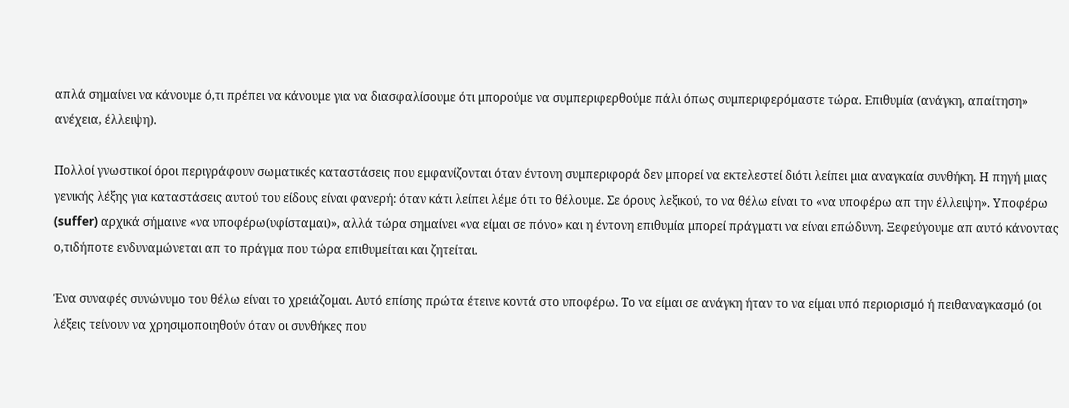απλά σηµαίνει να κάνουµε ό,τι πρέπει να κάνουµε για να διασφαλίσουµε ότι µπορούµε να συµπεριφερθούµε πάλι όπως συµπεριφερόµαστε τώρα. Επιθυµία (ανάγκη, απαίτηση» ανέχεια, έλλειψη).

Πολλοί γνωστικοί όροι περιγράφουν σωµατικές καταστάσεις που εµφανίζονται όταν έντονη συµπεριφορά δεν µπορεί να εκτελεστεί διότι λείπει µια αναγκαία συνθήκη. Η πηγή µιας γενικής λέξης για καταστάσεις αυτού του είδους είναι φανερή: όταν κάτι λείπει λέµε ότι το θέλουµε. Σε όρους λεξικού, το να θέλω είναι το «να υποφέρω απ την έλλειψη». Υποφέρω (suffer) αρχικά σήµαινε «να υποφέρω(υφίσταµαι)», αλλά τώρα σηµαίνει «να είµαι σε πόνο» και η έντονη επιθυµία µπορεί πράγµατι να είναι επώδυνη. Ξεφεύγουµε απ αυτό κάνοντας ο,τιδήποτε ενδυναµώνεται απ το πράγµα που τώρα επιθυµείται και ζητείται.

Ένα συναφές συνώνυµο του θέλω είναι το χρειάζοµαι. Αυτό επίσης πρώτα έτεινε κοντά στο υποφέρω. Το να είµαι σε ανάγκη ήταν το να είµαι υπό περιορισµό ή πειθαναγκασµό (οι λέξεις τείνουν να χρησιµοποιηθούν όταν οι συνθήκες που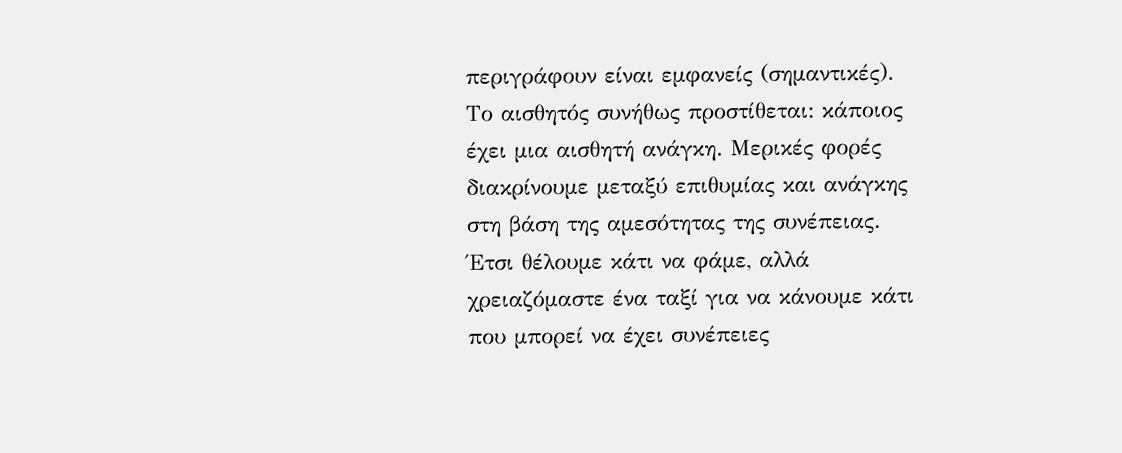περιγράφουν είναι εµφανείς (σηµαντικές). Το αισθητός συνήθως προστίθεται: κάποιος έχει µια αισθητή ανάγκη. Μερικές φορές διακρίνουµε µεταξύ επιθυµίας και ανάγκης στη βάση της αµεσότητας της συνέπειας. Έτσι θέλουµε κάτι να φάµε, αλλά χρειαζόµαστε ένα ταξί για να κάνουµε κάτι που µπορεί να έχει συνέπειες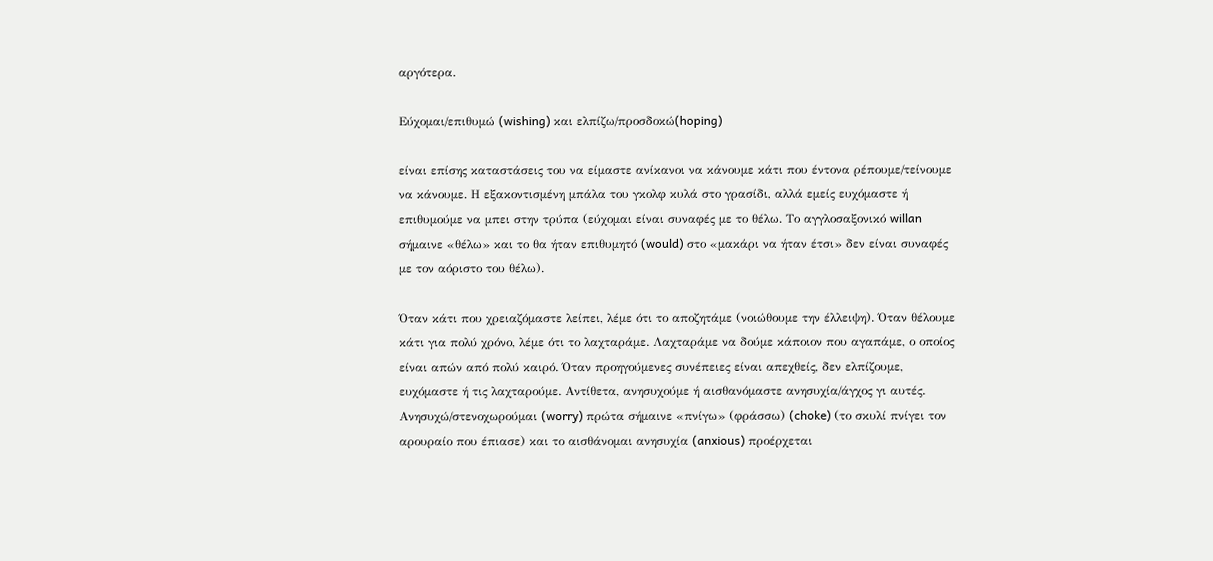αργότερα.

Eύχοµαι/επιθυµώ (wishing) και ελπίζω/προσδοκώ(hoping)

είναι επίσης καταστάσεις του να είµαστε ανίκανοι να κάνουµε κάτι που έντονα ρέπουµε/τείνουµε να κάνουµε. Η εξακοντισµένη µπάλα του γκολφ κυλά στο γρασίδι, αλλά εµείς ευχόµαστε ή επιθυµούµε να µπει στην τρύπα (εύχοµαι είναι συναφές µε το θέλω. Το αγγλοσαξονικό willan σήµαινε «θέλω» και το θα ήταν επιθυµητό (would) στο «µακάρι να ήταν έτσι» δεν είναι συναφές µε τον αόριστο του θέλω).

Όταν κάτι που χρειαζόµαστε λείπει, λέµε ότι το αποζητάµε (νοιώθουµε την έλλειψη). Όταν θέλουµε κάτι για πολύ χρόνο, λέµε ότι το λαχταράµε. Λαχταράµε να δούµε κάποιον που αγαπάµε, ο οποίος είναι απών από πολύ καιρό. Όταν προηγούµενες συνέπειες είναι απεχθείς, δεν ελπίζουµε, ευχόµαστε ή τις λαχταρούµε. Αντίθετα, ανησυχούµε ή αισθανόµαστε ανησυχία/άγχος γι αυτές. Ανησυχώ/στενοχωρούµαι (worry) πρώτα σήµαινε «πνίγω» (φράσσω) (choke) (το σκυλί πνίγει τον αρουραίο που έπιασε) και το αισθάνοµαι ανησυχία (anxious) προέρχεται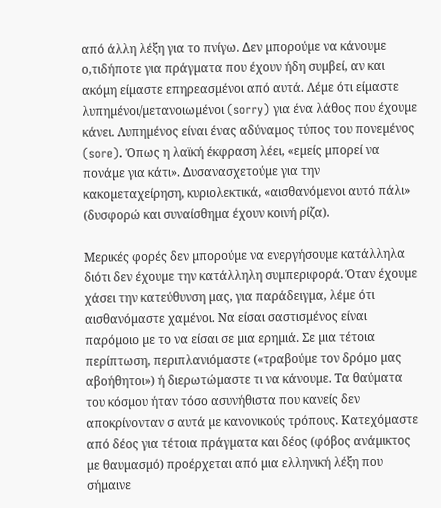από άλλη λέξη για το πνίγω. ∆εν µπορούµε να κάνουµε ο,τιδήποτε για πράγµατα που έχουν ήδη συµβεί, αν και ακόµη είµαστε επηρεασµένοι από αυτά. Λέµε ότι είµαστε λυπηµένοι/µετανοιωµένοι (sorry) για ένα λάθος που έχουµε κάνει. Λυπηµένος είναι ένας αδύναµος τύπος του πονεµένος (sore). Όπως η λαϊκή έκφραση λέει, «εµείς µπορεί να πονάµε για κάτι». ∆υσανασχετούµε για την κακοµεταχείρηση, κυριολεκτικά, «αισθανόµενοι αυτό πάλι» (δυσφορώ και συναίσθηµα έχουν κοινή ρίζα).

Μερικές φορές δεν µπορούµε να ενεργήσουµε κατάλληλα διότι δεν έχουµε την κατάλληλη συµπεριφορά. Όταν έχουµε χάσει την κατεύθυνση µας, για παράδειγµα, λέµε ότι αισθανόµαστε χαµένοι. Να είσαι σαστισµένος είναι παρόµοιο µε το να είσαι σε µια ερηµιά. Σε µια τέτοια περίπτωση, περιπλανιόµαστε («τραβούµε τον δρόµο µας αβοήθητοι») ή διερωτώµαστε τι να κάνουµε. Τα θαύµατα του κόσµου ήταν τόσο ασυνήθιστα που κανείς δεν αποκρίνονταν σ αυτά µε κανονικούς τρόπους. Κατεχόµαστε από δέος για τέτοια πράγµατα και δέος (φόβος ανάµικτος µε θαυµασµό) προέρχεται από µια ελληνική λέξη που σήµαινε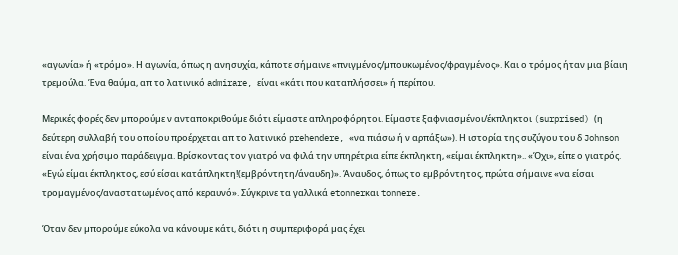«αγωνία» ή «τρόµο». Η αγωνία, όπως η ανησυχία, κάποτε σήµαινε «πνιγµένος/µπουκωµένος/φραγµένος». Και ο τρόµος ήταν µια βίαιη τρεµούλα. Ένα θαύµα, απ το λατινικό admirare, είναι «κάτι που καταπλήσσει» ή περίπου.

Μερικές φορές δεν µπορούµε ν ανταποκριθούµε διότι είµαστε απληροφόρητοι. Είµαστε ξαφνιασµένοι/έκπληκτοι (surprised) (η δεύτερη συλλαβή του οποίου προέρχεται απ το λατινικό prehendere, «να πιάσω ή ν αρπάξω»). Η ιστορία της συζύγου του δ Johnson είναι ένα χρήσιµο παράδειγµα. Βρίσκοντας τον γιατρό να φιλά την υπηρέτρια είπε έκπληκτη, «είµαι έκπληκτη».. «Όχι», είπε ο γιατρός. «Εγώ είµαι έκπληκτος, εσύ είσαι κατάπληκτη!(εµβρόντητη/άναυδη)». Άναυδος, όπως το εµβρόντητος, πρώτα σήµαινε «να είσαι τροµαγµένος/αναστατωµένος από κεραυνό». Σύγκρινε τα γαλλικά etonnerκαι tonnere.

Όταν δεν µπορούµε εύκολα να κάνουµε κάτι, διότι η συµπεριφορά µας έχει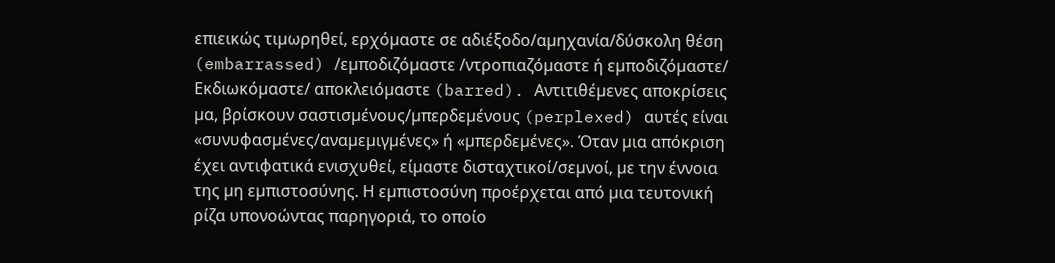επιεικώς τιµωρηθεί, ερχόµαστε σε αδιέξοδο/αµηχανία/δύσκολη θέση (embarrassed) /εµποδιζόµαστε /ντροπιαζόµαστε ή εµποδιζόµαστε/ Εκδιωκόµαστε/ αποκλειόµαστε (barred). Αντιτιθέµενες αποκρίσεις µα, βρίσκουν σαστισµένους/µπερδεµένους (perplexed) αυτές είναι «συνυφασµένες/αναµεµιγµένες» ή «µπερδεµένες». Όταν µια απόκριση έχει αντιφατικά ενισχυθεί, είµαστε δισταχτικοί/σεµνοί, µε την έννοια της µη εµπιστοσύνης. Η εµπιστοσύνη προέρχεται από µια τευτονική ρίζα υπονοώντας παρηγοριά, το οποίο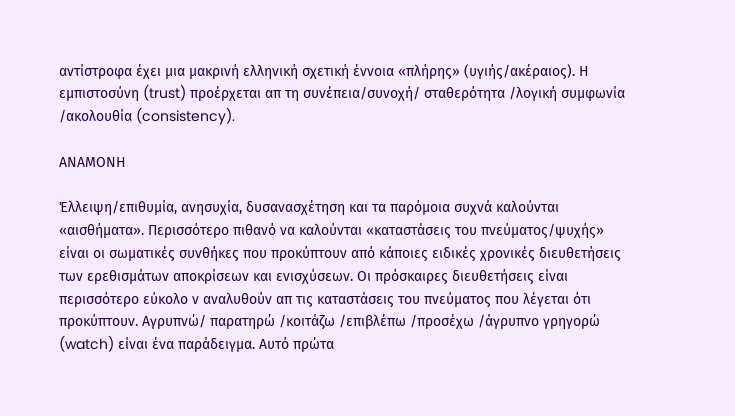αντίστροφα έχει µια µακρινή ελληνική σχετική έννοια «πλήρης» (υγιής/ακέραιος). Η εµπιστοσύνη (trust) προέρχεται απ τη συνέπεια/συνοχή/ σταθερότητα /λογική συµφωνία /ακολουθία (consistency).

ΑΝΑΜΟΝΗ

Έλλειψη/επιθυµία, ανησυχία, δυσανασχέτηση και τα παρόµοια συχνά καλούνται «αισθήµατα». Περισσότερο πιθανό να καλούνται «καταστάσεις του πνεύµατος/ψυχής» είναι οι σωµατικές συνθήκες που προκύπτουν από κάποιες ειδικές χρονικές διευθετήσεις των ερεθισµάτων αποκρίσεων και ενισχύσεων. Οι πρόσκαιρες διευθετήσεις είναι περισσότερο εύκολο ν αναλυθούν απ τις καταστάσεις του πνεύµατος που λέγεται ότι προκύπτουν. Αγρυπνώ/ παρατηρώ /κοιτάζω /επιβλέπω /προσέχω /άγρυπνο γρηγορώ (watch) είναι ένα παράδειγµα. Αυτό πρώτα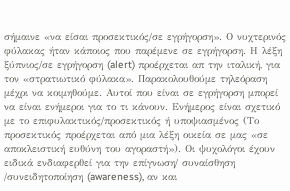σήµαινε «να είσαι προσεκτικός/σε εγρήγορση». Ο νυχτερινός φύλακας ήταν κάποιος που παρέµενε σε εγρήγορση. Η λέξη ξύπνιος/σε εγρήγορση (alert) προέρχεται απ την ιταλική, για τον «στρατιωτικό φύλακα». Παρακολουθούµε τηλεόραση µέχρι να κοιµηθούµε. Αυτοί που είναι σε εγρήγορση µπορεί να είναι ενήµεροι για το τι κάνουν. Ενήµερος είναι σχετικό µε το επιφυλακτικός/προσεκτικός ή υποψιασµένος (Το προσεκτικός προέρχεται από µια λέξη οικεία σε µας «σε αποκλειστική ευθύνη του αγοραστή»). Οι ψυχολόγοι έχουν ειδικά ενδιαφερθεί για την επίγνωση/ συναίσθηση /συνειδητοποίηση (awareness), αν και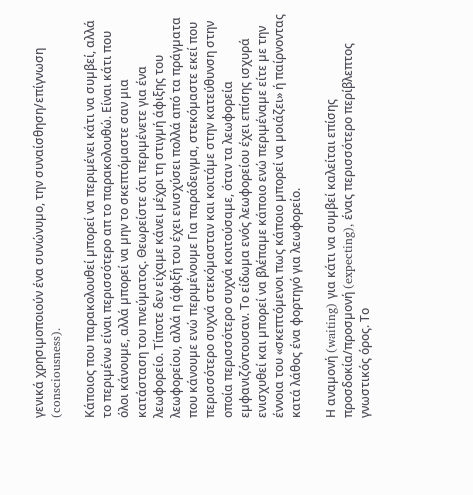γενικά χρησιµοποιούν ένα συνώνυµο, την συναίσθηση/επίγνωση (consciousness).

Κάποιος που παρακολουθεί µπορεί να περιµένει κάτι να συµβεί, αλλά το περιµένω είναι περισσότερο απ το παρακολουθώ. Είναι κάτι που όλοι κάνουµε, αλλά µπορεί να µην το σκεπτόµαστε σαν µια κατάσταση του πνεύµατος. Θεωρείστε ότι περιµένετε για ένα λεωφορείο. Τίποτε δεν είχαµε κάνει µέχρι τη στιγµή άφιξης του λεωφορείου, αλλά η άφιξή του έχει ενισχύσει πολλά από τα πράγµατα που κάνουµε ενώ περιµένουµε Για παράδειγµα, στεκόµαστε εκεί που περισσότερο συχνά στεκόµασταν και κοιτάµε στην κατεύθυνση στην οποία περισσότερο συχνά κοιτούσαµε, όταν τα λεωφορεία εµφανιζόντουσαν. Το είδωµα ενός λεωφορείου έχει επίσης ισχυρά ενισχυθεί και µπορεί να βλέπαµε κάποιο ενώ περιµέναµε είτε µε την έννοια του «σκεπτόµενοι πως κάποιο µπορεί να µοιάζει» ή παίρνοντας κατά λάθος ένα φορτηγό για λεωφορείο.

Η αναµονή (waiting) για κάτι να συµβεί καλείται επίσης προσδοκία/προσµονή (expecting), ένας περισσότερο περίβλεπτος γνωστικός όρος. Το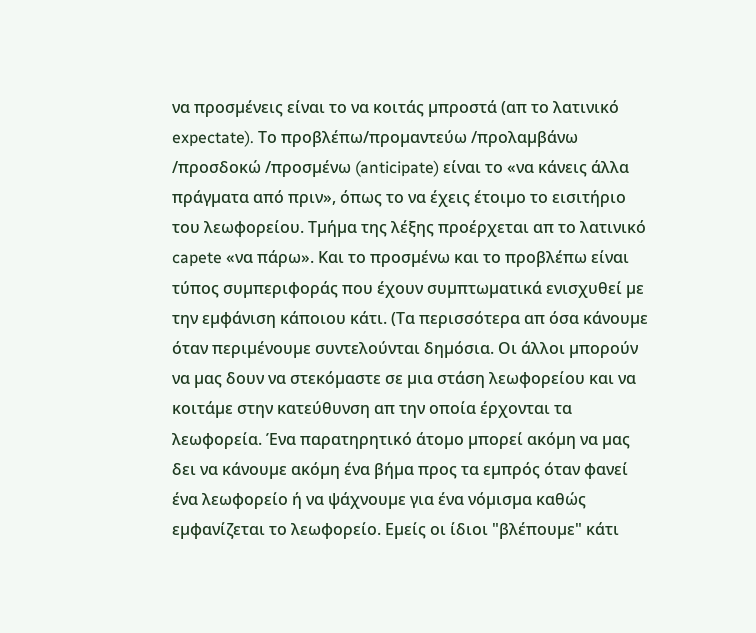να προσµένεις είναι το να κοιτάς µπροστά (απ το λατινικό expectate). Το προβλέπω/προµαντεύω /προλαµβάνω /προσδοκώ /προσµένω (anticipate) είναι το «να κάνεις άλλα πράγµατα από πριν», όπως το να έχεις έτοιµο το εισιτήριο του λεωφορείου. Τµήµα της λέξης προέρχεται απ το λατινικό capete «να πάρω». Και το προσµένω και το προβλέπω είναι τύπος συµπεριφοράς που έχουν συµπτωµατικά ενισχυθεί µε την εµφάνιση κάποιου κάτι. (Τα περισσότερα απ όσα κάνουµε όταν περιµένουµε συντελούνται δηµόσια. Οι άλλοι µπορούν να µας δουν να στεκόµαστε σε µια στάση λεωφορείου και να κοιτάµε στην κατεύθυνση απ την οποία έρχονται τα λεωφορεία. Ένα παρατηρητικό άτοµο µπορεί ακόµη να µας δει να κάνουµε ακόµη ένα βήµα προς τα εµπρός όταν φανεί ένα λεωφορείο ή να ψάχνουµε για ένα νόµισµα καθώς εµφανίζεται το λεωφορείο. Εµείς οι ίδιοι "βλέπουµε" κάτι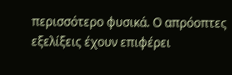περισσότερο φυσικά. Ο απρόοπτες εξελίξεις έχουν επιφέρει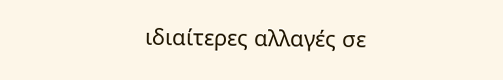ιδιαίτερες αλλαγές σε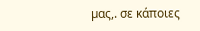µας,. σε κάποιες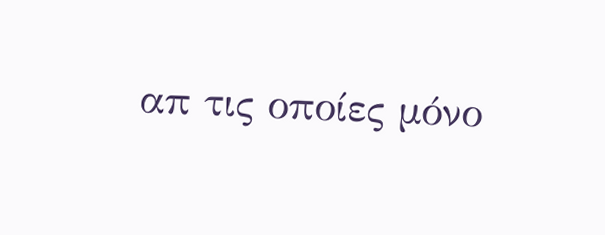απ τις οποίες µόνο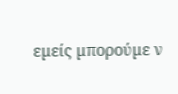εµείς µπορούµε ν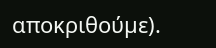αποκριθούµε).